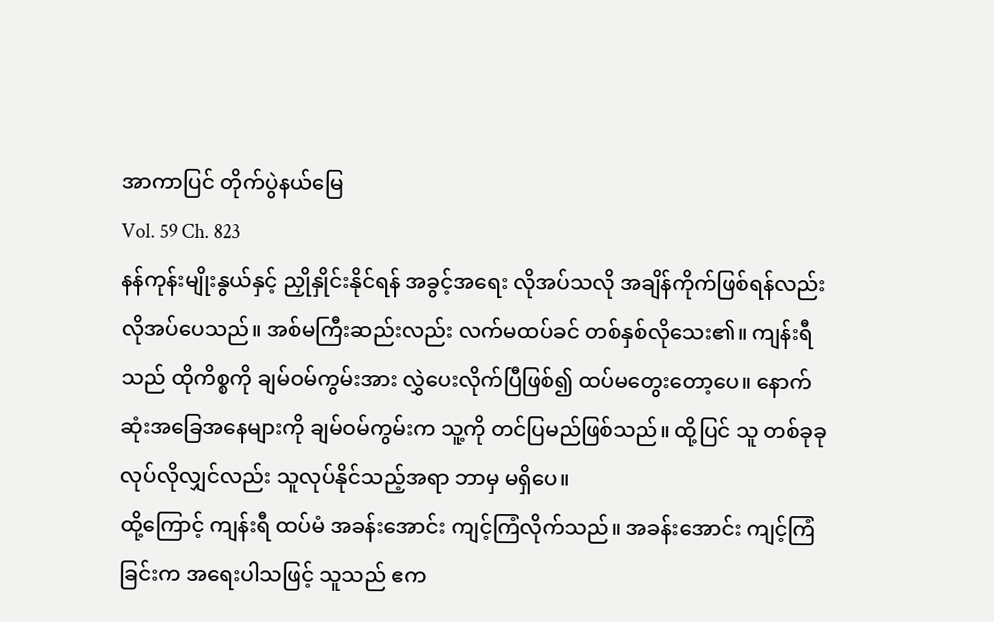အာကာပြင် တိုက်ပွဲနယ်မြေ
Vol. 59 Ch. 823
နန်ကုန်းမျိုးနွယ်နှင့် ညှိုနှိုင်းနိုင်ရန် အခွင့်အရေး လိုအပ်သလို အချိန်ကိုက်ဖြစ်ရန်လည်း လိုအပ်ပေသည်။ အစ်မကြီးဆည်းလည်း လက်မထပ်ခင် တစ်နှစ်လိုသေး၏။ ကျန်းရီသည် ထိုကိစ္စကို ချမ်ဝမ်ကွမ်းအား လွှဲပေးလိုက်ပြီဖြစ်၍ ထပ်မတွေးတော့ပေ။ နောက်ဆုံးအခြေအနေများကို ချမ်ဝမ်ကွမ်းက သူ့ကို တင်ပြမည်ဖြစ်သည်။ ထို့ပြင် သူ တစ်ခုခု လုပ်လိုလျှင်လည်း သူလုပ်နိုင်သည့်အရာ ဘာမှ မရှိပေ။
ထို့ကြောင့် ကျန်းရီ ထပ်မံ အခန်းအောင်း ကျင့်ကြံလိုက်သည်။ အခန်းအောင်း ကျင့်ကြံခြင်းက အရေးပါသဖြင့် သူသည် ဧက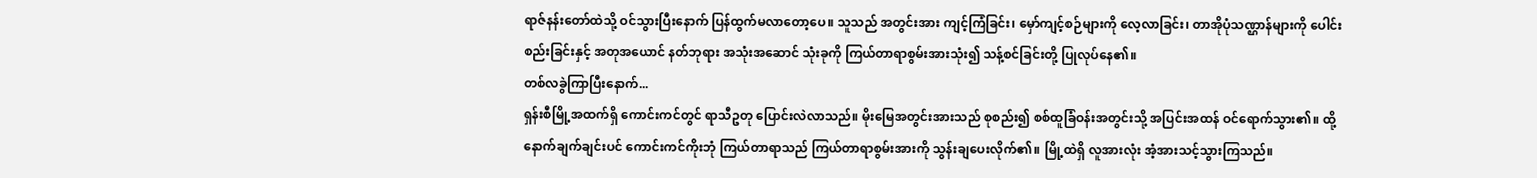ရာဇ်နန်းတော်ထဲသို့ ဝင်သွားပြီးနောက် ပြန်ထွက်မလာတော့ပေ။ သူသည် အတွင်းအား ကျင့်ကြံခြင်း၊ မှော်ကျင့်စဉ်များကို လေ့လာခြင်း၊ တာအိုပုံသဏ္ဌာန်များကို ပေါင်းစည်းခြင်းနှင့် အတုအယောင် နတ်ဘုရား အသုံးအဆောင် သုံးခုကို ကြယ်တာရာစွမ်းအားသုံး၍ သန့်စင်ခြင်းတို့ ပြုလုပ်နေ၏။
တစ်လခွဲကြာပြီးနောက်...
ရှန်းစီမြို့အထက်ရှိ ကောင်းကင်တွင် ရာသီဥတု ပြောင်းလဲလာသည်။ မိုးမြေအတွင်းအားသည် စုစည်း၍ စစ်ထူခြံဝန်းအတွင်းသို့ အပြင်းအထန် ဝင်ရောက်သွား၏။ ထို့နောက်ချက်ချင်းပင် ကောင်းကင်ကိုးဘုံ ကြယ်တာရာသည် ကြယ်တာရာစွမ်းအားကို သွန်းချပေးလိုက်၏။ မြို့ထဲရှိ လူအားလုံး အံ့အားသင့်သွားကြသည်။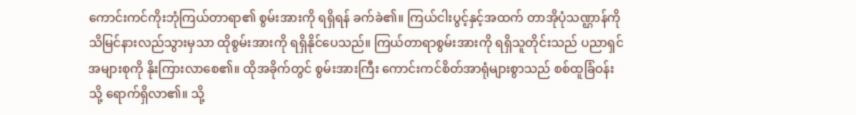ကောင်းကင်ကိုးဘုံကြယ်တာရာ၏ စွမ်းအားကို ရရှိရန် ခက်ခဲ၏။ ကြယ်ငါးပွင့်နှင့်အထက် တာအိုပုံသဏ္ဌာန်ကို သိမြင်နားလည်သွားမှသာ ထိုစွမ်းအားကို ရရှိနိုင်ပေသည်။ ကြယ်တာရာစွမ်းအားကို ရရှိသူတိုင်းသည် ပညာရှင်အများစုကို နိုးကြားလာစေ၏။ ထိုအခိုက်တွင် စွမ်းအားကြီး ကောင်းကင်စိတ်အာရုံများစွာသည် စစ်ထူခြံဝန်းသို့ ရောက်ရှိလာ၏။ သို့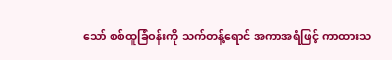သော် စစ်ထူခြံဝန်းကို သက်တန့်ရောင် အကာအရံဖြင့် ကာထားသ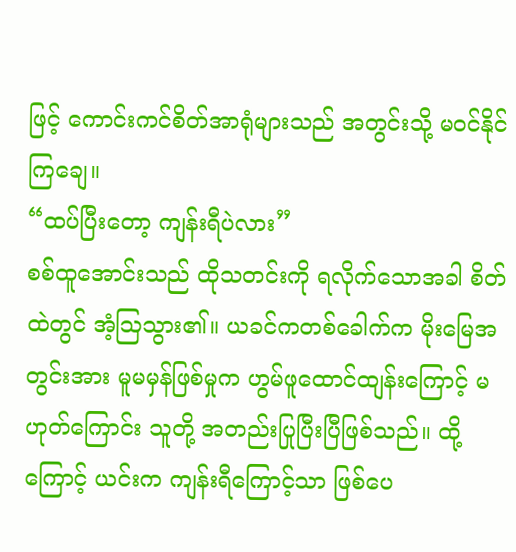ဖြင့် ကောင်းကင်စိတ်အာရုံများသည် အတွင်းသို့ မဝင်နိုင်ကြချေ။
“ထပ်ပြီးတော့ ကျန်းရီပဲလား”
စစ်ထူအောင်းသည် ထိုသတင်းကို ရလိုက်သောအခါ စိတ်ထဲတွင် အံ့ဩသွား၏။ ယခင်ကတစ်ခေါက်က မိုးမြေအတွင်းအား မူမမှန်ဖြစ်မှုက ဟွမ်ဖူထောင်ထျန်းကြောင့် မဟုတ်ကြောင်း သူတို့ အတည်းပြုပြီးပြီဖြစ်သည်။ ထို့ကြောင့် ယင်းက ကျန်းရီကြောင့်သာ ဖြစ်ပေ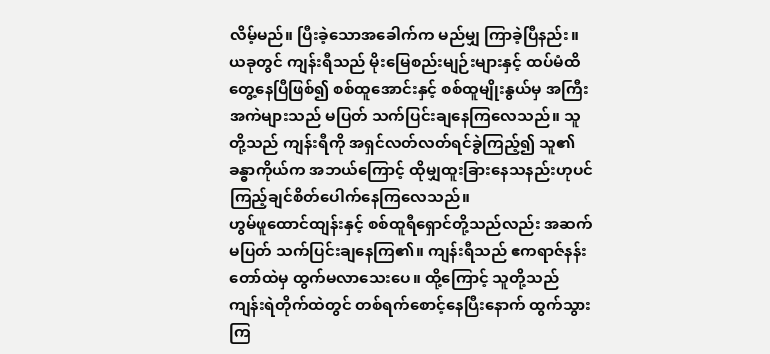လိမ့်မည်။ ပြီးခဲ့သောအခေါက်က မည်မျှ ကြာခဲ့ပြီနည်း။ ယခုတွင် ကျန်းရီသည် မိုးမြေစည်းမျဉ်းများနှင့် ထပ်မံထိတွေ့နေပြီဖြစ်၍ စစ်ထူအောင်းနှင့် စစ်ထူမျိုးနွယ်မှ အကြီးအကဲများသည် မပြတ် သက်ပြင်းချနေကြလေသည်။ သူတို့သည် ကျန်းရီကို အရှင်လတ်လတ်ရင်ခွဲကြည့်၍ သူ၏ခန္ဓာကိုယ်က အဘယ်ကြောင့် ထိုမျှထူးခြားနေသနည်းဟုပင် ကြည့်ချင်စိတ်ပေါက်နေကြလေသည်။
ဟွမ်ဖူထောင်ထျန်းနှင့် စစ်ထူရီရှောင်တို့သည်လည်း အဆက်မပြတ် သက်ပြင်းချနေကြ၏။ ကျန်းရီသည် ဧကရာဇ်နန်းတော်ထဲမှ ထွက်မလာသေးပေ။ ထို့ကြောင့် သူတို့သည် ကျန်းရဲတိုက်ထဲတွင် တစ်ရက်စောင့်နေပြီးနောက် ထွက်သွားကြ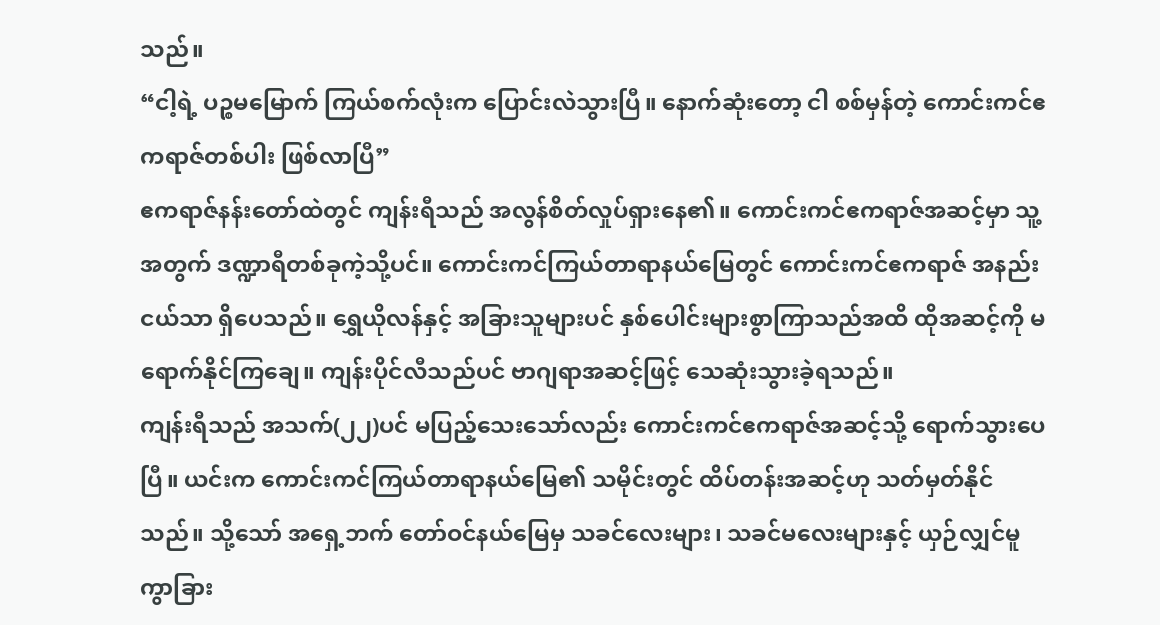သည်။
“ငါ့ရဲ့ ပဉ္စမမြောက် ကြယ်စက်လုံးက ပြောင်းလဲသွားပြီ။ နောက်ဆုံးတော့ ငါ စစ်မှန်တဲ့ ကောင်းကင်ဧကရာဇ်တစ်ပါး ဖြစ်လာပြီ”
ဧကရာဇ်နန်းတော်ထဲတွင် ကျန်းရီသည် အလွန်စိတ်လှုပ်ရှားနေ၏။ ကောင်းကင်ဧကရာဇ်အဆင့်မှာ သူ့အတွက် ဒဏ္ဍာရီတစ်ခုကဲ့သို့ပင်။ ကောင်းကင်ကြယ်တာရာနယ်မြေတွင် ကောင်းကင်ဧကရာဇ် အနည်းငယ်သာ ရှိပေသည်။ ရွှေယိုလန်နှင့် အခြားသူများပင် နှစ်ပေါင်းများစွာကြာသည်အထိ ထိုအဆင့်ကို မရောက်နိုင်ကြချေ။ ကျန်းပိုင်လီသည်ပင် ဗာဂျရာအဆင့်ဖြင့် သေဆုံးသွားခဲ့ရသည်။
ကျန်းရီသည် အသက်(၂၂)ပင် မပြည့်သေးသော်လည်း ကောင်းကင်ဧကရာဇ်အဆင့်သို့ ရောက်သွားပေပြီ။ ယင်းက ကောင်းကင်ကြယ်တာရာနယ်မြေ၏ သမိုင်းတွင် ထိပ်တန်းအဆင့်ဟု သတ်မှတ်နိုင်သည်။ သို့သော် အရှေ့ဘက် တော်ဝင်နယ်မြေမှ သခင်လေးများ၊ သခင်မလေးများနှင့် ယှဉ်လျှင်မူ ကွာခြား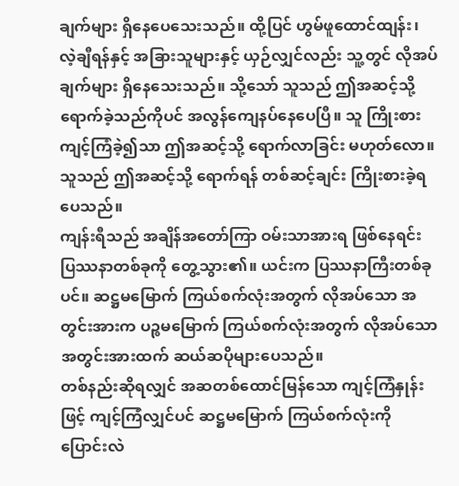ချက်များ ရှိနေပေသေးသည်။ ထို့ပြင် ဟွမ်ဖူထောင်ထျန်း၊ လဲ့ချီရန်နှင့် အခြားသူများနှင့် ယှဉ်လျှင်လည်း သူ့တွင် လိုအပ်ချက်များ ရှိနေသေးသည်။ သို့သော် သူသည် ဤအဆင့်သို့ ရောက်ခဲ့သည်ကိုပင် အလွန်ကျေနပ်နေပေပြီ။ သူ ကြိုးစားကျင့်ကြံခဲ့၍သာ ဤအဆင့်သို့ ရောက်လာခြင်း မဟုတ်လော။ သူသည် ဤအဆင့်သို့ ရောက်ရန် တစ်ဆင့်ချင်း ကြိုးစားခဲ့ရပေသည်။
ကျန်းရီသည် အချိန်အတော်ကြာ ဝမ်းသာအားရ ဖြစ်နေရင်း ပြဿနာတစ်ခုကို တွေ့သွား၏။ ယင်းက ပြဿနာကြီးတစ်ခုပင်။ ဆဋ္ဌမမြောက် ကြယ်စက်လုံးအတွက် လိုအပ်သော အတွင်းအားက ပဉ္စမမြောက် ကြယ်စက်လုံးအတွက် လိုအပ်သော အတွင်းအားထက် ဆယ်ဆပိုများပေသည်။
တစ်နည်းဆိုရလျှင် အဆတစ်ထောင်မြန်သော ကျင့်ကြံနှုန်းဖြင့် ကျင့်ကြံလျှင်ပင် ဆဋ္ဌမမြောက် ကြယ်စက်လုံးကို ပြောင်းလဲ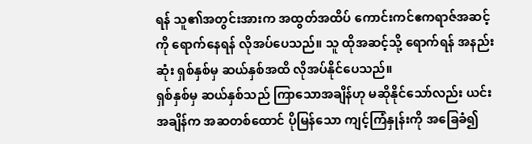ရန် သူ၏အတွင်းအားက အထွတ်အထိပ် ကောင်းကင်ဧကရာဇ်အဆင့်ကို ရောက်နေရန် လိုအပ်ပေသည်။ သူ ထိုအဆင့်သို့ ရောက်ရန် အနည်းဆုံး ရှစ်နှစ်မှ ဆယ်နှစ်အထိ လိုအပ်နိုင်ပေသည်။
ရှစ်နှစ်မှ ဆယ်နှစ်သည် ကြာသောအချိန်ဟု မဆိုနိုင်သော်လည်း ယင်းအချိန်က အဆတစ်ထောင် ပိုမြန်သော ကျင့်ကြံနှုန်းကို အခြေခံ၍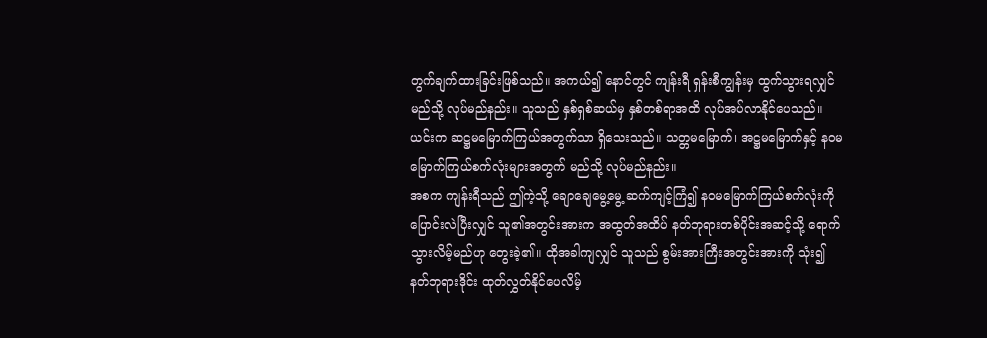တွက်ချက်ထားခြင်းဖြစ်သည်။ အကယ်၍ နောင်တွင် ကျန်းရီ ရှန်းစီကျွန်းမှ ထွက်သွားရလျှင် မည်သို့ လုပ်မည်နည်း။ သူသည် နှစ်ရှစ်ဆယ်မှ နှစ်တစ်ရာအထိ လုပ်အပ်လာနိုင်ပေသည်။
ယင်းက ဆဋ္ဌမမြောက်ကြယ်အတွက်သာ ရှိသေးသည်။ သတ္တမမြောက်၊ အဋ္ဌမမြောက်နှင့် နဝမမြောက်ကြယ်စက်လုံးများအတွက် မည်သို့ လုပ်မည်နည်း။
အစက ကျန်းရီသည် ဤကဲ့သို့ ချောချေမွေ့မွေ့ ဆက်ကျင့်ကြံ၍ နဝမမြောက်ကြယ်စက်လုံးကို ပြောင်းလဲပြီးလျှင် သူ၏အတွင်းအားက အထွတ်အထိပ် နတ်ဘုရားတစ်ပိုင်းအဆင့်သို့ ရောက်သွားလိမ့်မည်ဟု တွေးခဲ့၏။ ထိုအခါကျလျှင် သူသည် စွမ်းအားကြီးအတွင်းအားကို သုံး၍ နတ်ဘုရားဒိုင်း ထုတ်လွှတ်နိုင်ပေလိမ့်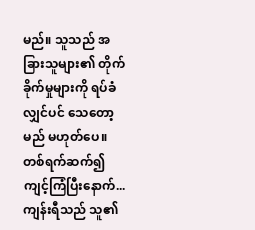မည်။ သူသည် အခြားသူများ၏ တိုက်ခိုက်မှုများကို ရပ်ခံလျှင်ပင် သေတော့မည် မဟုတ်ပေ။
တစ်ရက်ဆက်၍ ကျင့်ကြံပြီးနောက်...
ကျန်းရီသည် သူ၏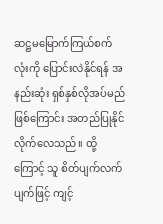ဆဋ္ဌမမြောက်ကြယ်စက်လုံးကို ပြောင်းလဲနိုင်ရန် အနည်းဆုံး ရှစ်နှစ်လိုအပ်မည် ဖြစ်ကြောင်း အတည်ပြုနိုင်လိုက်လေသည်။ ထို့ကြောင့် သူ စိတ်ပျက်လက်ပျက်ဖြင့် ကျင့်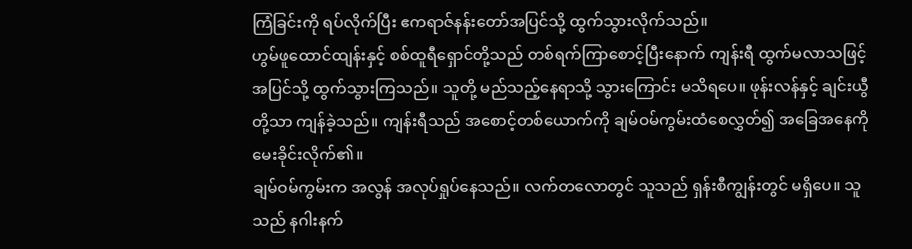ကြံခြင်းကို ရပ်လိုက်ပြီး ဧကရာဇ်နန်းတော်အပြင်သို့ ထွက်သွားလိုက်သည်။
ဟွမ်ဖူထောင်ထျန်းနှင့် စစ်ထူရီရှောင်တို့သည် တစ်ရက်ကြာစောင့်ပြီးနောက် ကျန်းရီ ထွက်မလာသဖြင့် အပြင်သို့ ထွက်သွားကြသည်။ သူတို့ မည်သည့်နေရာသို့ သွားကြောင်း မသိရပေ။ ဖုန်းလန်နှင့် ချင်းယွီတို့သာ ကျန်ခဲ့သည်။ ကျန်းရီသည် အစောင့်တစ်ယောက်ကို ချမ်ဝမ်ကွမ်းထံစေလွှတ်၍ အခြေအနေကို မေးခိုင်းလိုက်၏။
ချမ်ဝမ်ကွမ်းက အလွန် အလုပ်ရှုပ်နေသည်။ လက်တလောတွင် သူသည် ရှန်းစီကျွန်းတွင် မရှိပေ။ သူသည် နဂါးနက်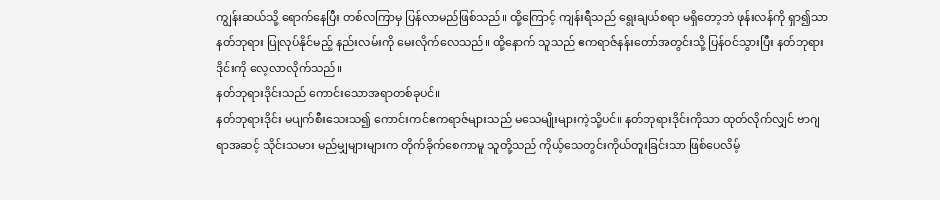ကျွန်းဆယ်သို့ ရောက်နေပြီး တစ်လကြာမှ ပြန်လာမည်ဖြစ်သည်။ ထို့ကြောင့် ကျန်းရီသည် ရွေးချယ်စရာ မရှိတော့ဘဲ ဖုန်းလန်ကို ရှာ၍သာ နတ်ဘုရား ပြုလုပ်နိုင်မည့် နည်းလမ်းကို မေးလိုက်လေသည်။ ထို့နောက် သူသည် ဧကရာဇ်နန်းတော်အတွင်းသို့ ပြန်ဝင်သွားပြီး နတ်ဘုရားဒိုင်းကို လေ့လာလိုက်သည်။
နတ်ဘုရားဒိုင်းသည် ကောင်းသောအရာတစ်ခုပင်။
နတ်ဘုရားဒိုင်း မပျက်စီးသေးသ၍ ကောင်းကင်ဧကရာဇ်များသည် မသေမျိုးများကဲ့သို့ပင်။ နတ်ဘုရားဒိုင်းကိုသာ ထုတ်လိုက်လျှင် ဗာဂျရာအဆင့် သိုင်းသမား မည်မျှများများက တိုက်ခိုက်စေကာမူ သူတို့သည် ကိုယ့်သေတွင်းကိုယ်တူးခြင်းသာ ဖြစ်ပေလိမ့်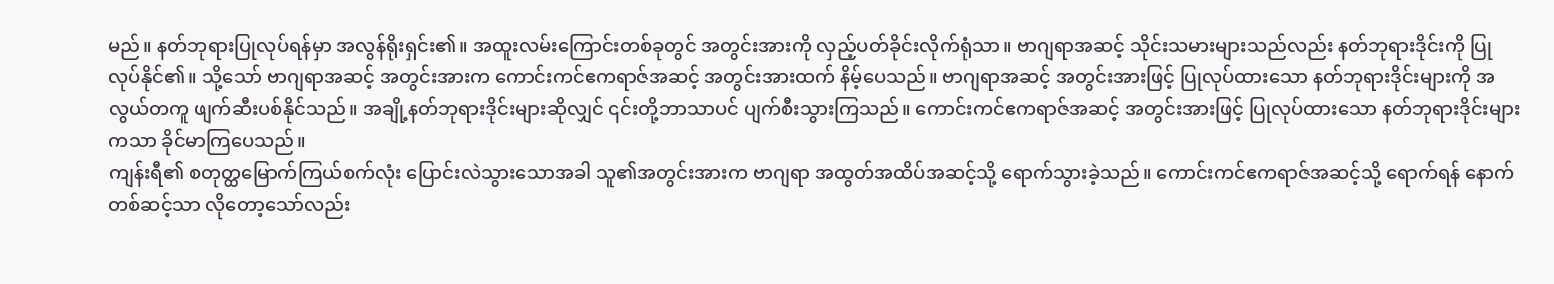မည်။ နတ်ဘုရားပြုလုပ်ရန်မှာ အလွန်ရိုးရှင်း၏။ အထူးလမ်းကြောင်းတစ်ခုတွင် အတွင်းအားကို လှည့်ပတ်ခိုင်းလိုက်ရုံသာ။ ဗာဂျရာအဆင့် သိုင်းသမားများသည်လည်း နတ်ဘုရားဒိုင်းကို ပြုလုပ်နိုင်၏။ သို့သော် ဗာဂျရာအဆင့် အတွင်းအားက ကောင်းကင်ဧကရာဇ်အဆင့် အတွင်းအားထက် နိမ့်ပေသည်။ ဗာဂျရာအဆင့် အတွင်းအားဖြင့် ပြုလုပ်ထားသော နတ်ဘုရားဒိုင်းများကို အလွယ်တကူ ဖျက်ဆီးပစ်နိုင်သည်။ အချို့နတ်ဘုရားဒိုင်းများဆိုလျှင် ၎င်းတို့ဘာသာပင် ပျက်စီးသွားကြသည်။ ကောင်းကင်ဧကရာဇ်အဆင့် အတွင်းအားဖြင့် ပြုလုပ်ထားသော နတ်ဘုရားဒိုင်းများကသာ ခိုင်မာကြပေသည်။
ကျန်းရီ၏ စတုတ္ထမြောက်ကြယ်စက်လုံး ပြောင်းလဲသွားသောအခါ သူ၏အတွင်းအားက ဗာဂျရာ အထွတ်အထိပ်အဆင့်သို့ ရောက်သွားခဲ့သည်။ ကောင်းကင်ဧကရာဇ်အဆင့်သို့ ရောက်ရန် နောက်တစ်ဆင့်သာ လိုတော့သော်လည်း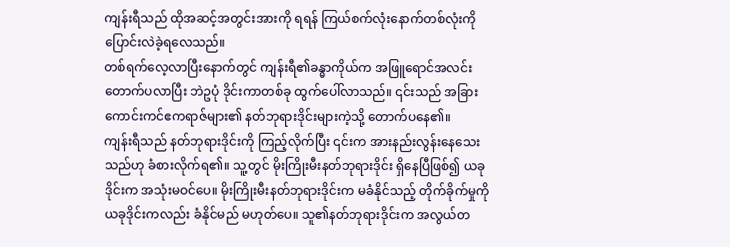ကျန်းရီသည် ထိုအဆင့်အတွင်းအားကို ရရန် ကြယ်စက်လုံးနောက်တစ်လုံးကို ပြောင်းလဲခဲ့ရလေသည်။
တစ်ရက်လေ့လာပြီးနောက်တွင် ကျန်းရီ၏ခန္ဓာကိုယ်က အဖြူရောင်အလင်း တောက်ပလာပြီး ဘဲဥပုံ ဒိုင်းကာတစ်ခု ထွက်ပေါ်လာသည်။ ၎င်းသည် အခြား ကောင်းကင်ဧကရာဇ်များ၏ နတ်ဘုရားဒိုင်းများကဲ့သို့ တောက်ပနေ၏။
ကျန်းရီသည် နတ်ဘုရားဒိုင်းကို ကြည့်လိုက်ပြီး ၎င်းက အားနည်းလွန်းနေသေးသည်ဟု ခံစားလိုက်ရ၏။ သူ့တွင် မိုးကြိုးမီးနတ်ဘုရားဒိုင်း ရှိနေပြီဖြစ်၍ ယခုဒိုင်းက အသုံးမဝင်ပေ။ မိုးကြိုးမီးနတ်ဘုရားဒိုင်းက မခံနိုင်သည့် တိုက်ခိုက်မှုကို ယခုဒိုင်းကလည်း ခံနိုင်မည် မဟုတ်ပေ။ သူ၏နတ်ဘုရားဒိုင်းက အလွယ်တ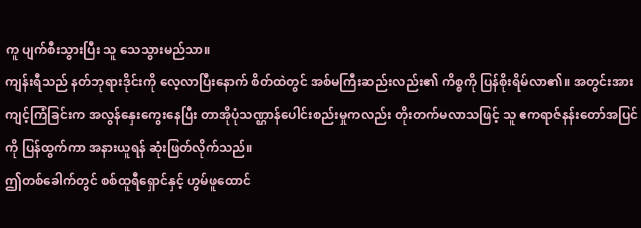ကူ ပျက်စီးသွားပြီး သူ သေသွားမည်သာ။
ကျန်းရီသည် နတ်ဘုရားဒိုင်းကို လေ့လာပြီးနောက် စိတ်ထဲတွင် အစ်မကြီးဆည်းလည်း၏ ကိစ္စကို ပြန်စိုးရိမ်လာ၏။ အတွင်းအား ကျင့်ကြံခြင်းက အလွန်နှေးကွေးနေပြီး တာအိုပုံသဏ္ဌာန်ပေါင်းစည်းမှုကလည်း တိုးတက်မလာသဖြင့် သူ ဧကရာဇ်နန်းတော်အပြင်ကို ပြန်ထွက်ကာ အနားယူရန် ဆုံးဖြတ်လိုက်သည်။
ဤတစ်ခေါက်တွင် စစ်ထူရီရှောင်နှင့် ဟွမ်ဖူထောင်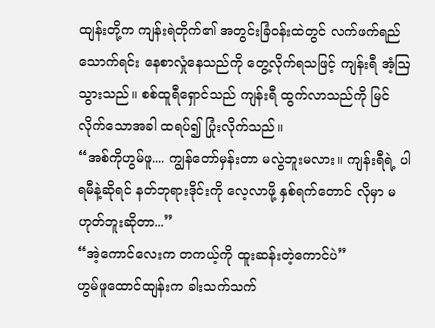ထျန်းတို့က ကျန်းရဲတိုက်၏ အတွင်းခြံဝန်းထဲတွင် လက်ဖက်ရည်သောက်ရင်း နေစာလှုံနေသည်ကို တွေ့လိုက်ရသဖြင့် ကျန်းရီ အံ့ဩသွားသည်။ စစ်ထူရီရှောင်သည် ကျန်းရီ ထွက်လာသည်ကို မြင်လိုက်သောအခါ ထရပ်၍ ပြုံးလိုက်သည်။
“အစ်ကိုဟွမ်ဖူ.... ကျွန်တော်မှန်းတာ မလွဲဘူးမလား။ ကျန်းရီရဲ့ ပါရမီနဲ့ဆိုရင် နတ်ဘုရားဒိုင်းကို လေ့လာဖို့ နှစ်ရက်တောင် လိုမှာ မဟုတ်ဘူးဆိုတာ...”
“အဲ့ကောင်လေးက တကယ့်ကို ထူးဆန်းတဲ့ကောင်ပဲ”
ဟွမ်ဖူထောင်ထျန်းက ခါးသက်သက်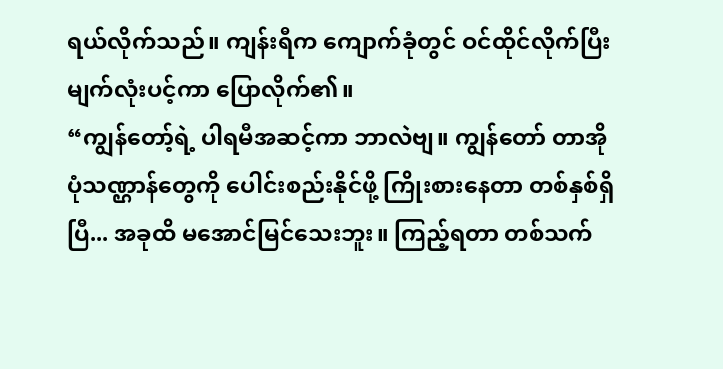ရယ်လိုက်သည်။ ကျန်းရီက ကျောက်ခုံတွင် ဝင်ထိုင်လိုက်ပြီး မျက်လုံးပင့်ကာ ပြောလိုက်၏။
“ကျွန်တော့်ရဲ့ ပါရမီအဆင့်ကာ ဘာလဲဗျ။ ကျွန်တော် တာအိုပုံသဏ္ဌာန်တွေကို ပေါင်းစည်းနိုင်ဖို့ ကြိုးစားနေတာ တစ်နှစ်ရှိပြီ... အခုထိ မအောင်မြင်သေးဘူး။ ကြည့်ရတာ တစ်သက်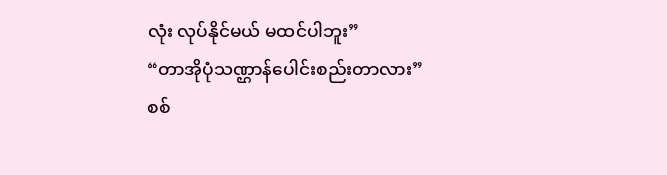လုံး လုပ်နိုင်မယ် မထင်ပါဘူး”
“တာအိုပုံသဏ္ဌာန်ပေါင်းစည်းတာလား”
စစ်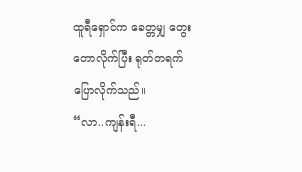ထူရီရှောင်က ခေတ္တမျှ တွေးတောလိုက်ပြီး ရုတ်တရက် ပြောလိုက်သည်။
“လာ..ကျန်းရီ...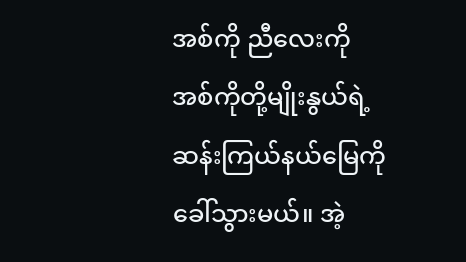အစ်ကို ညီလေးကို အစ်ကိုတို့မျိုးနွယ်ရဲ့ ဆန်းကြယ်နယ်မြေကို ခေါ်သွားမယ်။ အဲ့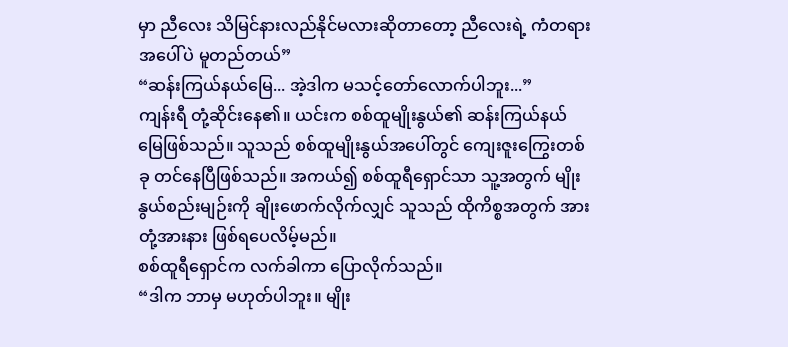မှာ ညီလေး သိမြင်နားလည်နိုင်မလားဆိုတာတော့ ညီလေးရဲ့ ကံတရားအပေါ်ပဲ မူတည်တယ်”
“ဆန်းကြယ်နယ်မြေ... အဲ့ဒါက မသင့်တော်လောက်ပါဘူး...”
ကျန်းရီ တုံ့ဆိုင်းနေ၏။ ယင်းက စစ်ထူမျိုးနွယ်၏ ဆန်းကြယ်နယ်မြေဖြစ်သည်။ သူသည် စစ်ထူမျိုးနွယ်အပေါ်တွင် ကျေးဇူးကြွေးတစ်ခု တင်နေပြီဖြစ်သည်။ အကယ်၍ စစ်ထူရီရှောင်သာ သူ့အတွက် မျိုးနွယ်စည်းမျဉ်းကို ချိုးဖောက်လိုက်လျှင် သူသည် ထိုကိစ္စအတွက် အားတုံ့အားနား ဖြစ်ရပေလိမ့်မည်။
စစ်ထူရီရှောင်က လက်ခါကာ ပြောလိုက်သည်။
“ဒါက ဘာမှ မဟုတ်ပါဘူး။ မျိုး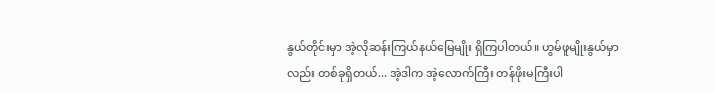နွယ်တိုင်းမှာ အဲ့လိုဆန်းကြယ်နယ်မြေမျိုး ရှိကြပါတယ်။ ဟွမ်ဖူမျိုးနွယ်မှာလည်း တစ်ခုရှိတယ်... အဲ့ဒါက အဲ့လောက်ကြီး တန်ဖိုးမကြီးပါ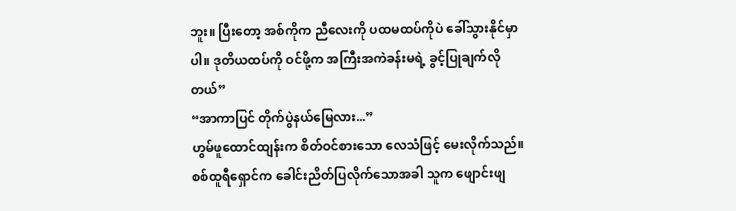ဘူး။ ပြီးတော့ အစ်ကိုက ညီလေးကို ပထမထပ်ကိုပဲ ခေါ်သွားနိုင်မှာပါ။ ဒုတိယထပ်ကို ဝင်ဖို့က အကြီးအကဲခန်းမရဲ့ ခွင့်ပြုချက်လိုတယ်”
“အာကာပြင် တိုက်ပွဲနယ်မြေလား...”
ဟွမ်ဖူထောင်ထျန်းက စိတ်ဝင်စားသော လေသံဖြင့် မေးလိုက်သည်။ စစ်ထူရီရှောင်က ခေါင်းညိတ်ပြလိုက်သောအခါ သူက ဖျောင်းဖျ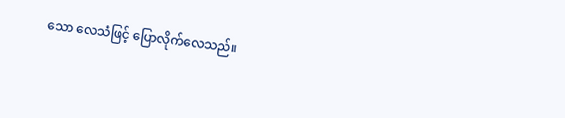သော လေသံဖြင့် ပြောလိုက်လေသည်။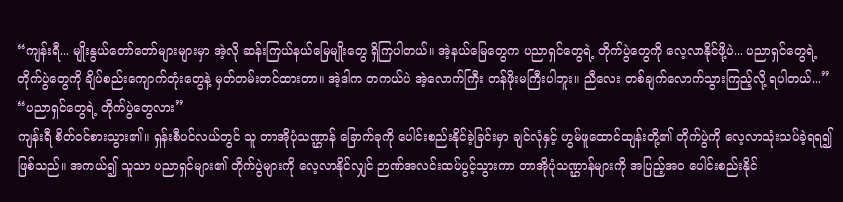“ကျန်းရီ... မျိုးနွယ်တော်တော်များများမှာ အဲ့လို ဆန်းကြယ်နယ်မြေမျိုးတွေ ရှိကြပါတယ်။ အဲ့နယ်မြေတွေက ပညာရှင်တွေရဲ့ တိုက်ပွဲတွေကို လေ့လာနိုင်ဖို့ပဲ... ပညာရှင်တွေရဲ့ တိုက်ပွဲတွေကို ချိပ်စည်းကျောက်တုံးတွေနဲ့ မှတ်တမ်းတင်ထားတာ။ အဲ့ဒါက တကယ်ပဲ အဲ့လောက်ကြီး တန်ဖိုးမကြီးပါဘူး။ ညီလေး တစ်ချက်လောက်သွားကြည့်လို့ ရပါတယ်...”
“ပညာရှင်တွေရဲ့ တိုက်ပွဲတွေလား”
ကျန်းရီ စိတ်ဝင်စားသွား၏။ ရှန်းစီပင်လယ်တွင် သူ တာအိုပုံသဏ္ဌာန် ခြောက်ခုကို ပေါင်းစည်းနိုင်ခဲ့ခြင်းမှာ ချင်လုံနှင့် ဟွမ်ဖူထောင်ထျန်းတို့၏ တိုက်ပွဲကို လေ့လာသုံးသပ်ခဲ့ရရ၍ ဖြစ်သည်။ အကယ်၍ သူသာ ပညာရှင်များ၏ တိုက်ပွဲများကို လေ့လာနိုင်လျှင် ဉာဏ်အလင်းထပ်ပွင့်သွားကာ တာအိုပုံသဏ္ဌာန်များကို အပြည့်အဝ ပေါင်းစည်းနိုင်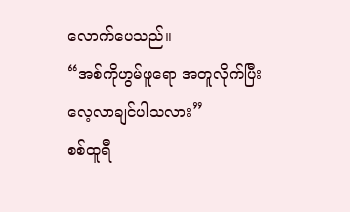လောက်ပေသည်။
“အစ်ကိုဟွမ်ဖူရော အတူလိုက်ပြီး လေ့လာချင်ပါသလား”
စစ်ထူရီ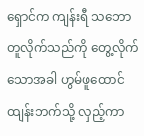ရှောင်က ကျန်းရီ သဘောတူလိုက်သည်ကို တွေ့လိုက်သောအခါ ဟွမ်ဖူထောင်ထျန်းဘက်သို့ လှည့်ကာ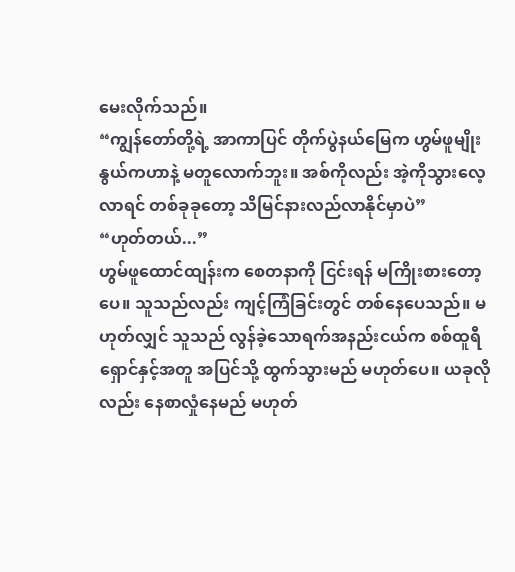မေးလိုက်သည်။
“ကျွန်တော်တို့ရဲ့ အာကာပြင် တိုက်ပွဲနယ်မြေက ဟွမ်ဖူမျိုးနွယ်ကဟာနဲ့ မတူလောက်ဘူး။ အစ်ကိုလည်း အဲ့ကိုသွားလေ့လာရင် တစ်ခုခုတော့ သိမြင်နားလည်လာနိုင်မှာပဲ”
“ဟုတ်တယ်...”
ဟွမ်ဖူထောင်ထျန်းက စေတနာကို ငြင်းရန် မကြိုးစားတော့ပေ။ သူသည်လည်း ကျင့်ကြံခြင်းတွင် တစ်နေပေသည်။ မဟုတ်လျှင် သူသည် လွန်ခဲ့သောရက်အနည်းငယ်က စစ်ထူရီရှောင်နှင့်အတူ အပြင်သို့ ထွက်သွားမည် မဟုတ်ပေ။ ယခုလိုလည်း နေစာလှုံနေမည် မဟုတ်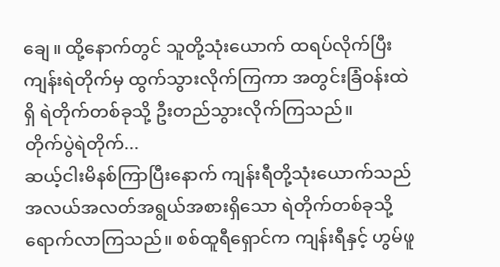ချေ။ ထို့နောက်တွင် သူတို့သုံးယောက် ထရပ်လိုက်ပြီး ကျန်းရဲတိုက်မှ ထွက်သွားလိုက်ကြကာ အတွင်းခြံဝန်းထဲရှိ ရဲတိုက်တစ်ခုသို့ ဦးတည်သွားလိုက်ကြသည်။
တိုက်ပွဲရဲတိုက်...
ဆယ့်ငါးမိနစ်ကြာပြီးနောက် ကျန်းရီတို့သုံးယောက်သည် အလယ်အလတ်အရွယ်အစားရှိသော ရဲတိုက်တစ်ခုသို့ ရောက်လာကြသည်။ စစ်ထူရီရှောင်က ကျန်းရီနှင့် ဟွမ်ဖူ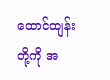ထောင်ထျန်းတို့ကို အ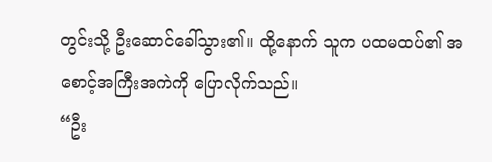တွင်းသို့ ဦးဆောင်ခေါ်သွား၏။ ထို့နောက် သူက ပထမထပ်၏ အစောင့်အကြီးအကဲကို ပြောလိုက်သည်။
“ဦး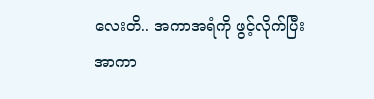လေးတိ.. အကာအရံကို ဖွင့်လိုက်ပြီး အာကာ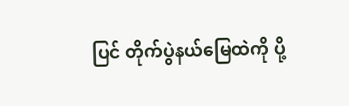ပြင် တိုက်ပွဲနယ်မြေထဲကို ပို့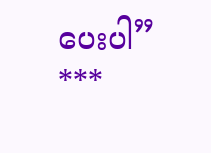ပေးပါ”
***